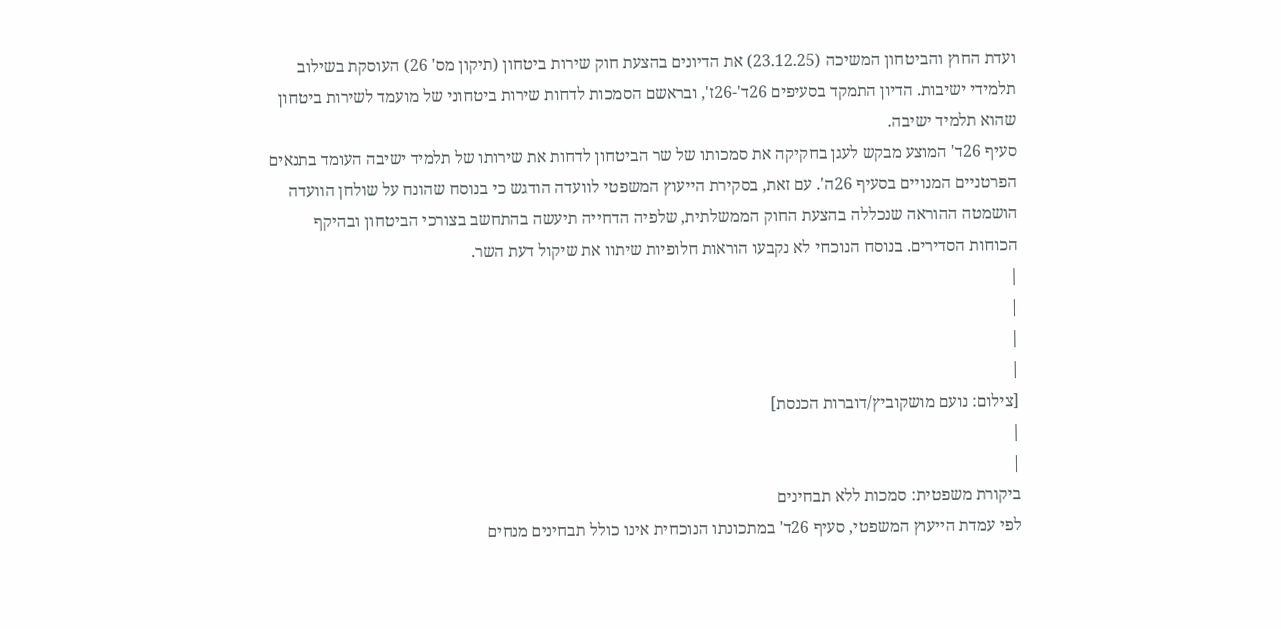ועדת החוץ והביטחון המשיכה (23.12.25) את הדיונים בהצעת חוק שירות ביטחון (תיקון מס' 26) העוסקת בשילוב תלמידי ישיבות. הדיון התמקד בסעיפים 26ד'-26ז', ובראשם הסמכות לדחות שירות ביטחוני של מועמד לשירות ביטחון שהוא תלמיד ישיבה.
סעיף 26ד' המוצע מבקש לעגן בחקיקה את סמכותו של שר הביטחון לדחות את שירותו של תלמיד ישיבה העומד בתנאים הפרטניים המנויים בסעיף 26ה'. עם זאת, בסקירת הייעוץ המשפטי לוועדה הודגש כי בנוסח שהונח על שולחן הוועדה הושמטה ההוראה שנכללה בהצעת החוק הממשלתית, שלפיה הדחייה תיעשה בהתחשב בצורכי הביטחון ובהיקף הכוחות הסדירים. בנוסח הנוכחי לא נקבעו הוראות חלופיות שיתוו את שיקול דעת השר.
|
|
|
|
[צילום: נועם מושקוביץ/דוברות הכנסת]
|
|
ביקורת משפטית: סמכות ללא תבחינים
לפי עמדת הייעוץ המשפטי, סעיף 26ד' במתכונתו הנוכחית אינו כולל תבחינים מנחים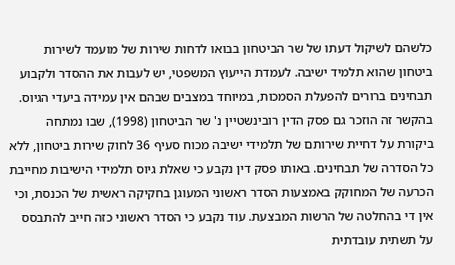כלשהם לשיקול דעתו של שר הביטחון בבואו לדחות שירות של מועמד לשירות ביטחון שהוא תלמיד ישיבה. לעמדת הייעוץ המשפטי, יש לעבות את ההסדר ולקבוע תבחינים ברורים להפעלת הסמכות, במיוחד במצבים שבהם אין עמידה ביעדי הגיוס.
בהקשר זה הוזכר גם פסק הדין רובינשטיין נ' שר הביטחון (1998), שבו נמתחה ביקורת על דחיית שירותם של תלמידי ישיבה מכוח סעיף 36 לחוק שירות ביטחון, ללא כל הסדרה של תבחינים. באותו פסק דין נקבע כי שאלת גיוס תלמידי הישיבות מחייבת הכרעה של המחוקק באמצעות הסדר ראשוני המעוגן בחקיקה ראשית של הכנסת, וכי אין די בהחלטה של הרשות המבצעת. עוד נקבע כי הסדר ראשוני כזה חייב להתבסס על תשתית עובדתית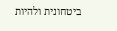ביטחונית ולהיות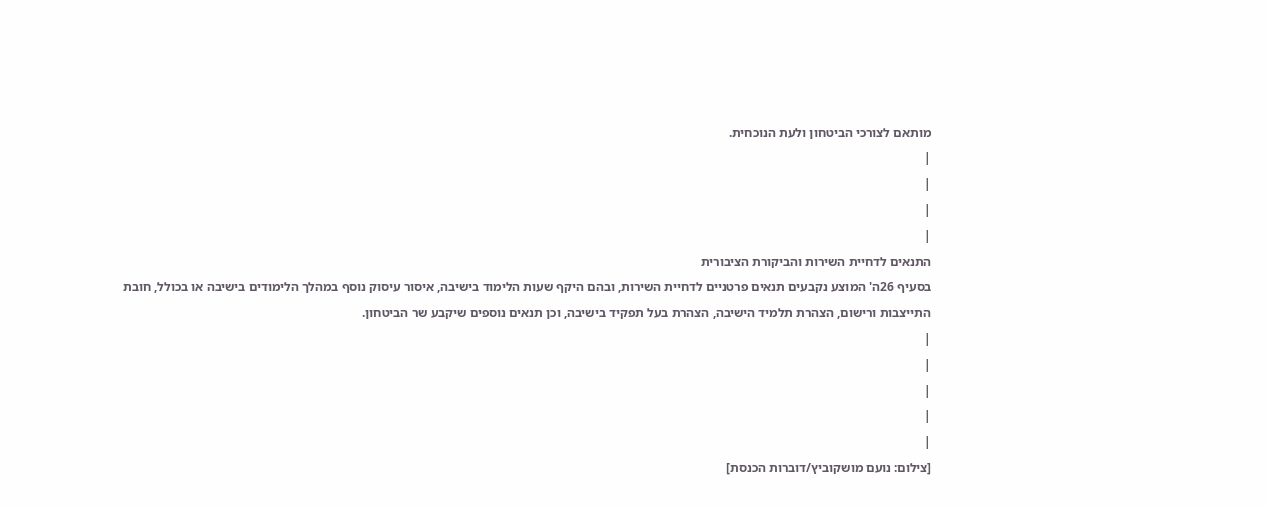מותאם לצורכי הביטחון ולעת הנוכחית.
|
|
|
|
התנאים לדחיית השירות והביקורת הציבורית
בסעיף 26ה' המוצע נקבעים תנאים פרטניים לדחיית השירות, ובהם היקף שעות הלימוד בישיבה, איסור עיסוק נוסף במהלך הלימודים בישיבה או בכולל, חובת התייצבות ורישום, הצהרת תלמיד הישיבה, הצהרת בעל תפקיד בישיבה, וכן תנאים נוספים שיקבע שר הביטחון.
|
|
|
|
|
[צילום: נועם מושקוביץ/דוברות הכנסת]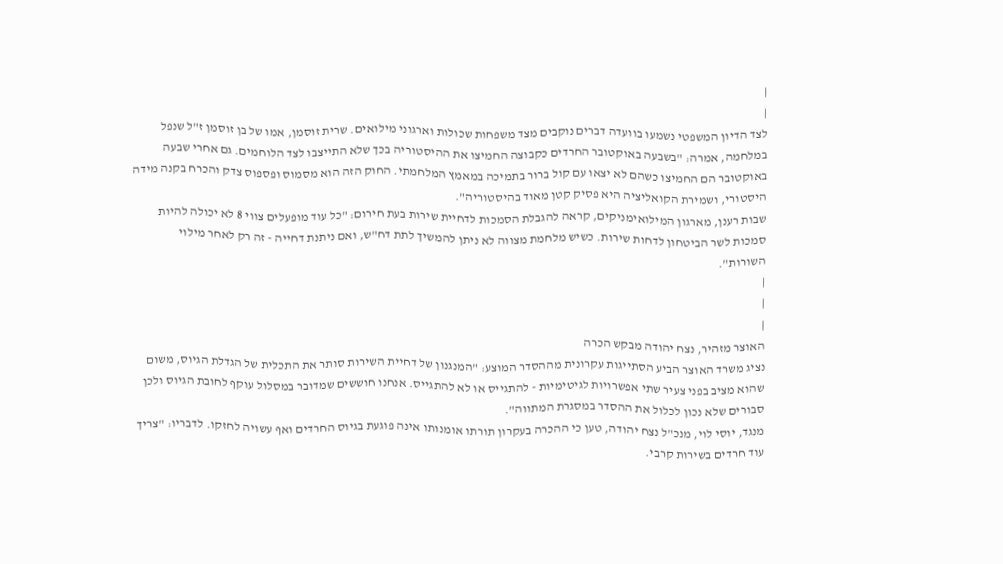|
|
לצד הדיון המשפטי נשמעו בוועדה דברים נוקבים מצד משפחות שכולות וארגוני מילואים. שרית זוסמן, אמו של בן זוסמן ז"ל שנפל במלחמה, אמרה: "בשבעה באוקטובר החרדים כקבוצה החמיצו את ההיסטוריה בכך שלא התייצבו לצד הלוחמים. גם אחרי שבעה באוקטובר הם החמיצו כשהם לא יצאו עם קול ברור בתמיכה במאמץ המלחמתי. החוק הזה הוא מסמוס ופספוס צדק והכרח בקנה מידה היסטורי, ושמירת הקואליציה היא פסיק קטן מאוד בהיסטוריה".
שבות רענן, מארגון המילואימניקים, קראה להגבלת הסמכות לדחיית שירות בעת חירום: "כל עוד מופעלים צווי 8 לא יכולה להיות סמכות לשר הביטחון לדחות שירות. כשיש מלחמת מצווה לא ניתן להמשיך לתת דח"ש, ואם ניתנת דחייה - זה רק לאחר מילוי השורות".
|
|
|
האוצר מזהיר, נצח יהודה מבקש הכרה
נציג משרד האוצר הביע הסתייגות עקרונית מההסדר המוצע: "המנגנון של דחיית השירות סותר את התכלית של הגדלת הגיוס, משום שהוא מציב בפני צעיר שתי אפשרויות לגיטימיות - להתגייס או לא להתגייס. אנחנו חוששים שמדובר במסלול עוקף לחובת הגיוס ולכן סבורים שלא נכון לכלול את ההסדר במסגרת המתווה".
מנגד, יוסי לוי, מנכ"ל נצח יהודה, טען כי ההכרה בעקרון תורתו אומנותו אינה פוגעת בגיוס החרדים ואף עשויה לחזקו. לדבריו: "צריך עוד חרדים בשירות קרבי.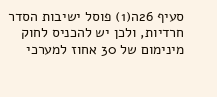סעיף 26ה(1) פוסל ישיבות הסדר חרדיות, ולכן יש להכניס לחוק מינימום של 30 אחוז למערכי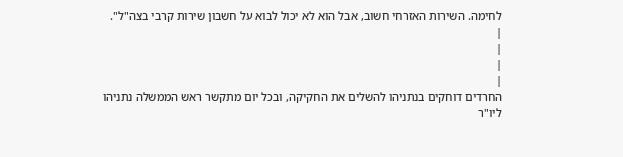לחימה. השירות האזרחי חשוב, אבל הוא לא יכול לבוא על חשבון שירות קרבי בצה"ל".
|
|
|
|
החרדים דוחקים בנתניהו להשלים את החקיקה, ובכל יום מתקשר ראש הממשלה נתניהו ליו"ר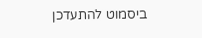ביסמוט להתעדכן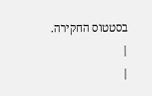בסטטוס החקירה.
|
|